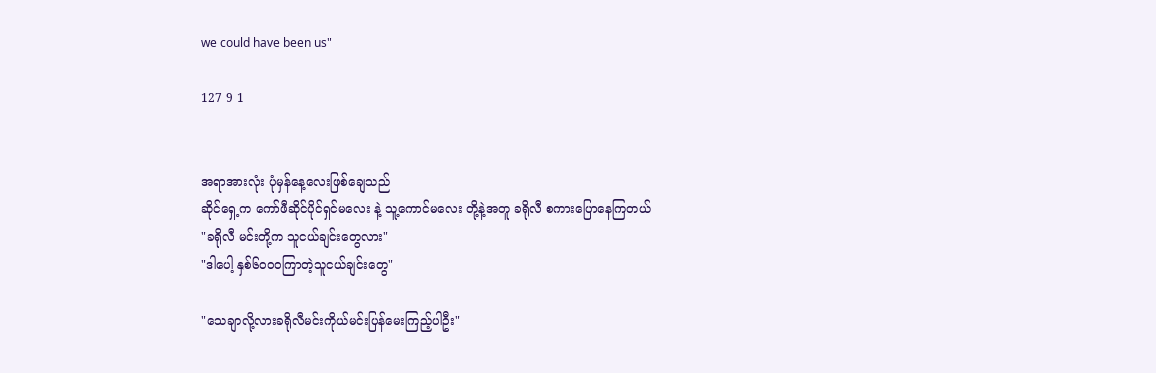we could have been us"

127 9 1


အရာအားလုံး ပုံမှန်နေ့လေးဖြစ်ချေသည်
ဆိုင်ရှေ့က ကော်ဖီဆိုင်ပိုင်ရှင်မလေး နဲ့ သူ့ကောင်မလေး တို့နဲ့အတူ ခရိုလီ စကားပြောနေကြတယ်
"ခရို‌လီ မင်းတို့က သူငယ်ချင်းတွေလား"
"ဒါပေါ့ နှစ်၆၀၀၀ကြာတဲ့သူငယ်ချင်းတွေ"

"သေချာလို့လားခရိုလီမင်းကိုယ်မင်းပြန်မေးကြည့်ပါဦး"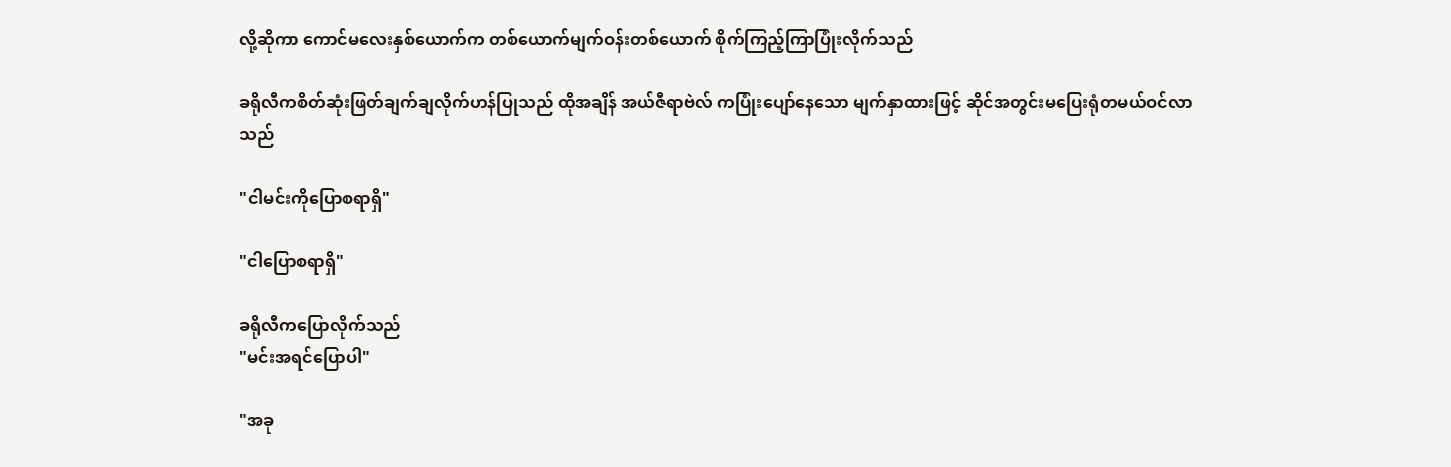လို့ဆိုကာ ကောင်မလေးနှစ်ယောက်က တစ်ယောက်မျက်ဝန်းတစ်ယောက် စိုက်ကြည့်ကြာပြုံးလိုက်သည်

ခရိုလီကစိတ်ဆုံးဖြတ်ချက်ချလိုက်ဟန်ပြုသည် ထိုအချိန် အယ်ဇီရာဗဲလ် ကပြုံးပျော်နေသော မျက်နှာထားဖြင့် ဆိုင်အတွင်းမပြေးရုံတမယ်ဝင်လာသည်

"ငါမင်းကိုပြောစရာရှိ"

"ငါပြောစရာရှိ"

ခရိုလီကပြောလိုက်သည်
"မင်းအရင်ပြောပါ"

"အခု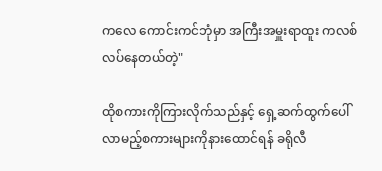ကလေ ကောင်းကင်ဘုံမှာ အကြီးအမှူးရာထူး ကလစ်လပ်နေတယ်တဲ့"

ထိုစကားကိုကြားလိုက်သည်နှင့် ရှေ့ဆက်ထွက်ပေါ်လာမည့်စကားများကိုနားထောင်ရန် ခရိုလီ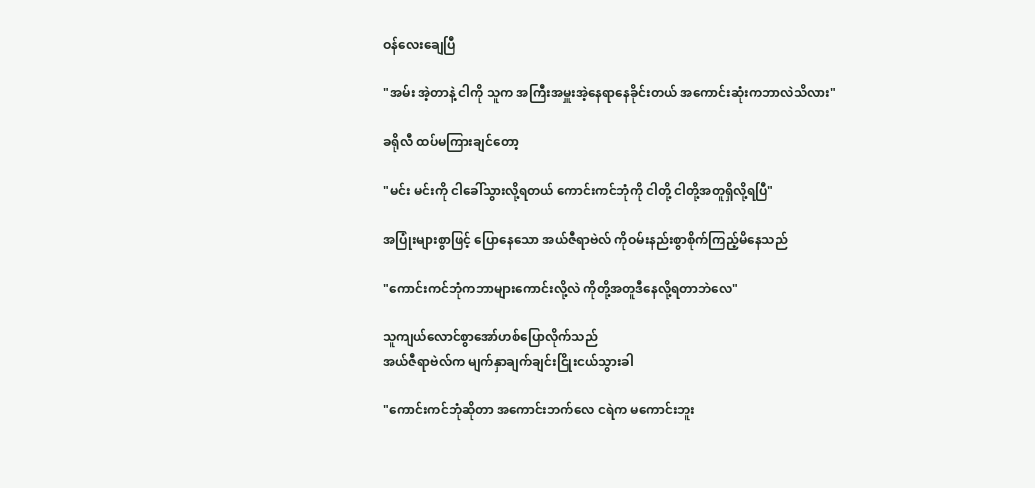ဝန်လေးချေပြီ

"အမ်း အဲ့တာနဲ့ ငါကို သူက အကြီးအမှူးအဲ့နေရာနေခိုင်းတယ် အကောင်းဆုံးကဘာလဲသိလား"

ခရိုလီ ထပ်မကြားချင်တော့

"မင်း မင်းကို ငါခေါ်သွားလို့ရတယ် ကောင်းကင်ဘုံကို ငါတို့ ငါတို့အတူရှိလို့ရပြီ"

အပြုံးများစွာဖြင့် ပြောနေသော အယ်ဇီရာဗဲလ် ကိုဝမ်းနည်းစွာစိုက်ကြည့်မိနေသည်

"ကောင်းကင်ဘုံကဘာများကောင်းလို့လဲ ကိုတို့အတူဒီနေလို့ရတာဘဲလေ"

သူကျယ်လောင်စွာအော်ဟစ်ပြောလိုက်သည်
အယ်ဇီရာဗဲလ်က မျက်နှာချက်ချင်းငြိုးငယ်သွားခါ

"ကောင်းကင်ဘုံဆိုတာ အကောင်းဘက်လေ ငရဲက မကောင်းဘူး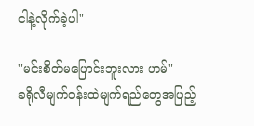ငါနဲ့လိုက်ခဲ့ပါ"

"မင်းစိတ်မပြောင်းဘူးလား ဟမ်"
ခရိုလီမျက်ဝန်းထဲမျက်ရည်တွေအပြည့်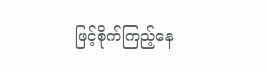ဖြင့်စိုက်ကြည့်နေ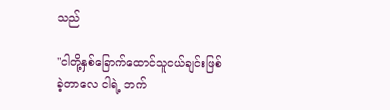သည်

"ငါတို့နှစ်ခြောက်ထောင်သူငယ်ချင်းဖြစ်ခဲ့တာလေ ငါရဲ့ ဘက်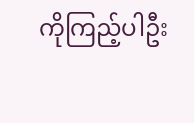ကိုကြည့်ပါဦး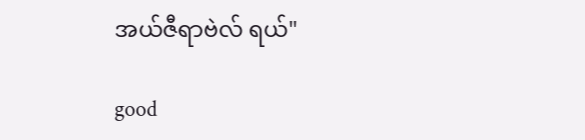အယ်ဇီရာဗဲလ် ရယ်"

good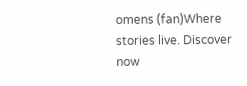omens (fan)Where stories live. Discover now